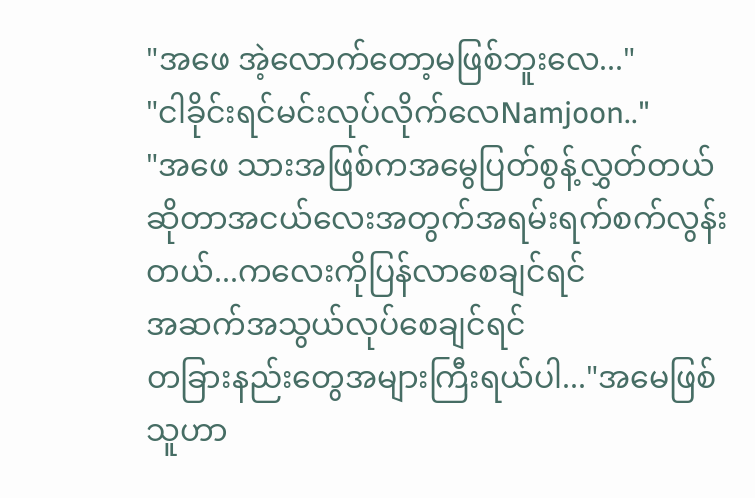"အဖေ အဲ့လောက်တော့မဖြစ်ဘူးလေ..."
"ငါခိုင်းရင်မင်းလုပ်လိုက်လေNamjoon.."
"အဖေ သားအဖြစ်ကအမွေပြတ်စွန့်လွှတ်တယ်
ဆိုတာအငယ်လေးအတွက်အရမ်းရက်စက်လွန်း
တယ်...ကလေးကိုပြန်လာစေချင်ရင်
အဆက်အသွယ်လုပ်စေချင်ရင်
တခြားနည်းတွေအများကြီးရယ်ပါ..."အမေဖြစ်သူဟာ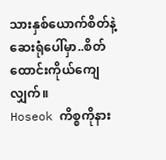သားနှစ်ယောက်စိတ်နဲ့
ဆေးရုံပေါ်မှာ..စိတ်ထောင်းကိုယ်ကျေလျှက်။
Hoseok ကိစ္စကိုနား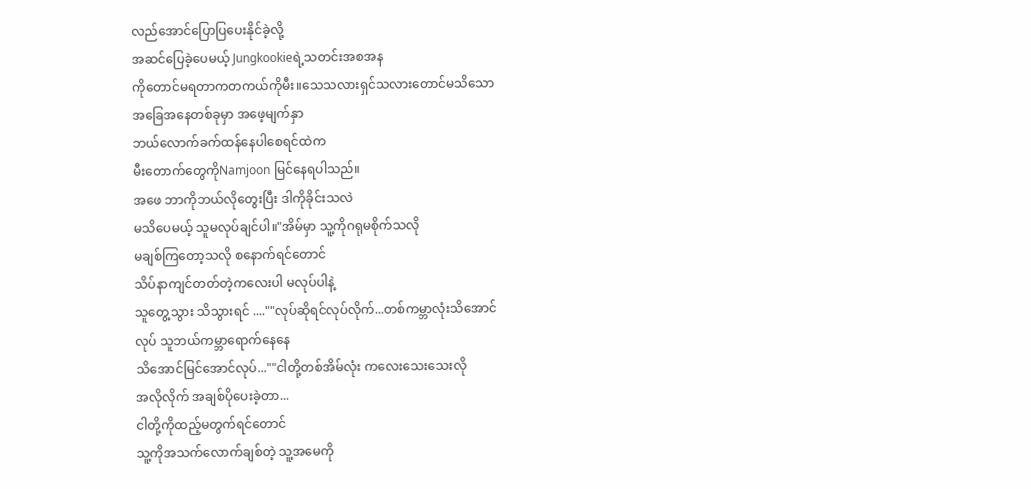လည်အောင်ပြောပြပေးနိုင်ခဲ့လို့
အဆင်ပြေခဲ့ပေမယ့် Jungkookieရဲ့သတင်းအစအန
ကိုတောင်မရတာကတကယ်ကိုမီး။သေသလားရှင်သလားတောင်မသိသော
အခြေအနေတစ်ခုမှာ အဖေ့မျက်နှာ
ဘယ်လောက်ခက်ထန်နေပါစေရင်ထဲက
မီးတောက်တွေကိုNamjoon မြင်နေရပါသည်။
အဖေ ဘာကိုဘယ်လိုတွေးပြီး ဒါကိုခိုင်းသလဲ
မသိပေမယ့် သူမလုပ်ချင်ပါ။"အိမ်မှာ သူ့ကိုဂရုမစိုက်သလို
မချစ်ကြတော့သလို စနောက်ရင်တောင်
သိပ်နာကျင်တတ်တဲ့ကလေးပါ မလုပ်ပါနဲ့
သူတွေ့သွား သိသွားရင် ....""လုပ်ဆိုရင်လုပ်လိုက်...တစ်ကမ္ဘာလုံးသိအောင်
လုပ် သူဘယ်ကမ္ဘာရောက်နေနေ
သိအောင်မြင်အောင်လုပ်...""ငါတို့တစ်အိမ်လုံး ကလေးသေးသေးလို
အလိုလိုက် အချစ်ပိုပေးခဲ့တာ...
ငါတို့ကိုထည့်မတွက်ရင်တောင်
သူ့ကိုအသက်လောက်ချစ်တဲ့ သူ့အမေကို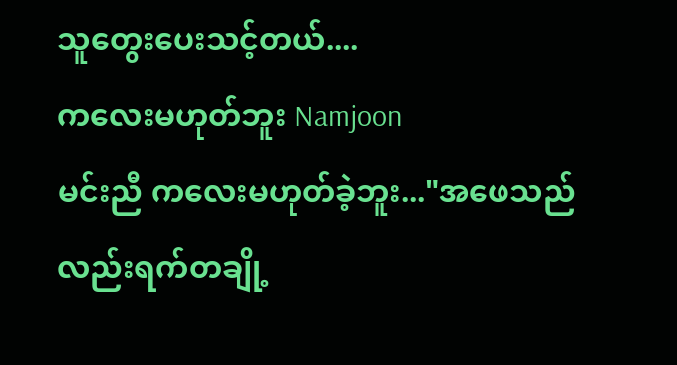သူတွေးပေးသင့်တယ်....
ကလေးမဟုတ်ဘူး Namjoon
မင်းညီ ကလေးမဟုတ်ခဲ့ဘူး..."အဖေသည်လည်းရက်တချို့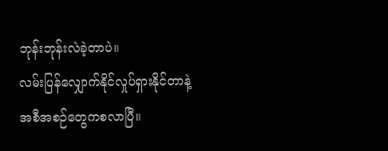ဘုန်းဘုန်းလဲခဲ့တာပဲ။
လမ်းပြန်လျှောက်နိုင်လှုပ်ရှားနိုင်တာနဲ့
အစီအစဉ်တွေကစလာပြီ။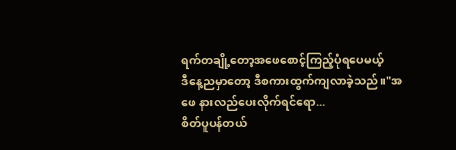ရက်တချို့တော့အဖေစောင့်ကြည့်ပုံရပေမယ့်
ဒီနေ့ညမှာတော့ ဒီစကားထွက်ကျလာခဲ့သည်။"အဖေ နားလည်ပေးလိုက်ရင်ရော...
စိတ်ပူပန်တယ်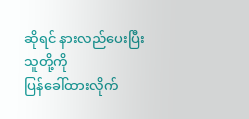ဆိုရင် နားလည်ပေးပြီးသူတို့ကို
ပြန်ခေါ်ထားလိုက်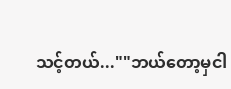သင့်တယ်...""ဘယ်တော့မှငါ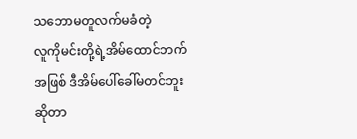သဘောမတူလက်မခံတဲ့
လူကိုမင်းတို့ရဲ့အိမ်ထောင်ဘက်
အဖြစ် ဒီအိမ်ပေါ်ခေါ်မတင်ဘူးဆိုတာ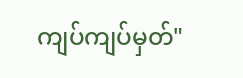ကျပ်ကျပ်မှတ်"